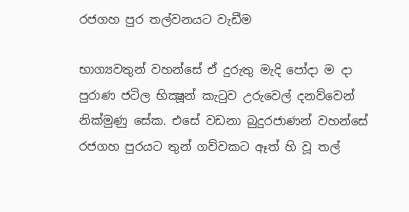රජගහ පුර තල්වනයට වැඩීම

භාග්‍යවතුන් වහන්සේ ඒ දුරුතු මැදි පෝදා ම දා පුරාණ ජටිල භික්‍ෂූන් කැටුව උරුවෙල් දනව්වෙන් නික්මුණු සේක. එසේ වඩනා බුදුරජාණන් වහන්සේ රජගහ පුරයට තුන් ගව්වකට ඈත් හි වූ තල්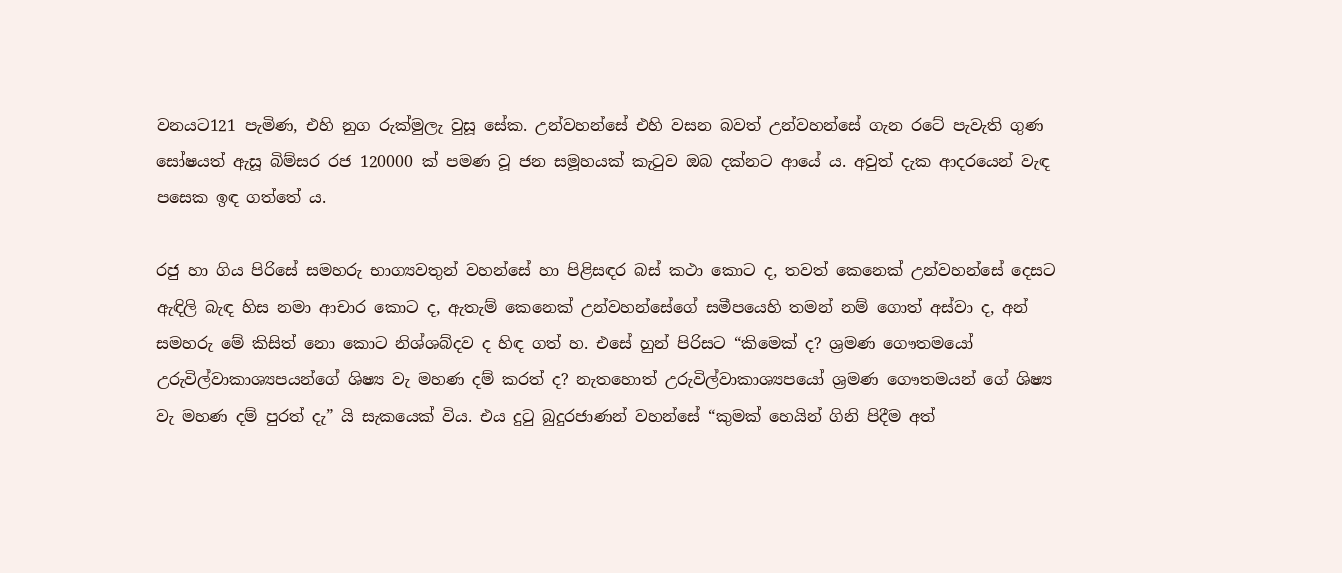වනයට121 පැමිණ, එහි නුග රුක්මුලැ වුසූ සේක. උන්වහන්සේ එහි වසන බවත් උන්වහන්සේ ගැන රටේ පැවැති ගුණ සෝෂයත් ඇසූ බිම්සර රජ 120000 ක් පමණ වූ ජන සමූහයක් කැටුව ඔබ දක්නට ආයේ ය. අවුත් දැක ආදරයෙන් වැඳ පසෙක ඉඳ ගත්තේ ය.

රජු හා ගිය පිරිසේ සමහරු භාග්‍යවතුන් වහන්සේ හා පිළිසඳර බස් කථා කොට ද, තවත් කෙනෙක් උන්වහන්සේ දෙසට ඇඳිලි බැඳ හිස නමා ආචාර කොට ද, ඇතැම් කෙනෙක් උන්වහන්සේගේ සමීපයෙහි තමන් නම් ගොත් අස්වා ද, අන් සමහරු මේ කිසිත් නො කොට නිශ්ශබ්දව ද හිඳ ගත් හ. එසේ හුන් පිරිසට “කිමෙක් ද? ශ්‍රමණ ගෞතමයෝ උරුවිල්වාකාශ්‍යපයන්ගේ ශිෂ්‍ය වැ මහණ දම් කරත් ද? නැතහොත් උරුවිල්වාකාශ්‍යපයෝ ශ්‍රමණ ගෞතමයන් ගේ ශිෂ්‍ය වැ මහණ දම් පුරත් දැ” යි සැකයෙක් විය. එය දුටු බුදුරජාණන් වහන්සේ “කුමක් හෙයින් ගිනි පිදීම අත්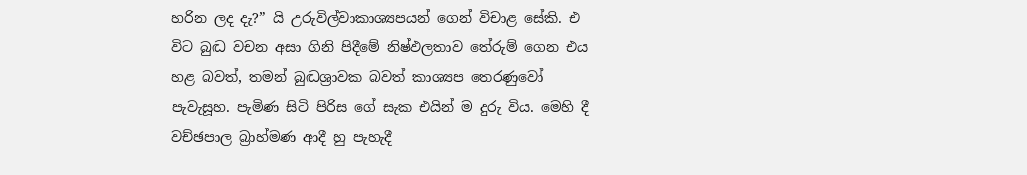හරින ලද දැ?” යි උරුවිල්වාකාශ්‍යපයන් ගෙන් විචාළ සේකි. එ විට බුද්‍ධ වචන අසා ගිනි පිදීමේ නිෂ්ඵලතාව තේරුම් ගෙන එය හළ බවත්, තමන් බුද්‍ධශ්‍රාවක බවත් කාශ්‍යප තෙරණුවෝ පැවැසූහ. පැමිණ සිටි පිරිස ගේ සැක එයින් ම දුරු විය. මෙහි දී වච්ඡපාල බ්‍රාහ්මණ ආදී හු පැහැදී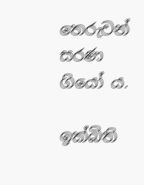තෙරුවන් සරණ ගියෝ ය.

ඉක්බිති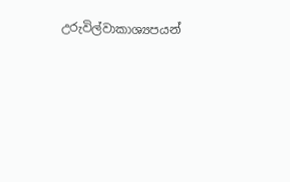උරුවිල්වාකාශ්‍යපයන්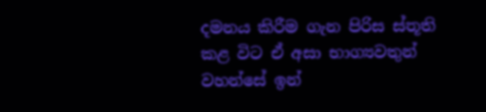දමනය කිරීම ගැන පිරිස ස්තූති කළ විට ඒ අසා භාග්‍යවතුන් වහන්සේ ඉන්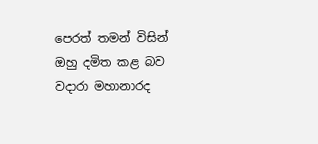පෙරත් තමන් විසින් ඔහු දමිත කළ බව වදාරා මහානාරද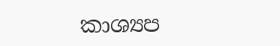කාශ්‍යප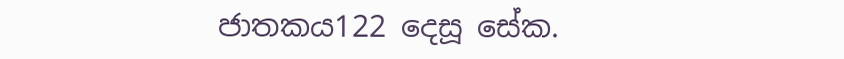ජාතකය122 දෙසූ සේක.